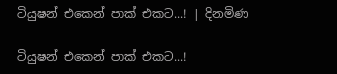ටියුෂන් එකෙන් පාක් එකට...! | දිනමිණ

ටියුෂන් එකෙන් පාක් එකට...!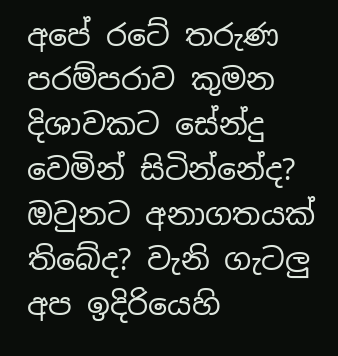අපේ රටේ තරුණ පරම්පරාව කුමන දිශාවකට සේන්දු වෙමින් සිටින්නේද? ඔවුනට අනාගතයක් තිබේද? වැනි ගැටලු අප ඉදිරියෙහි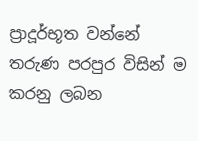ප්‍රාදූර්භූත වන්නේ තරුණ පරපුර විසින් ම කරනු ලබන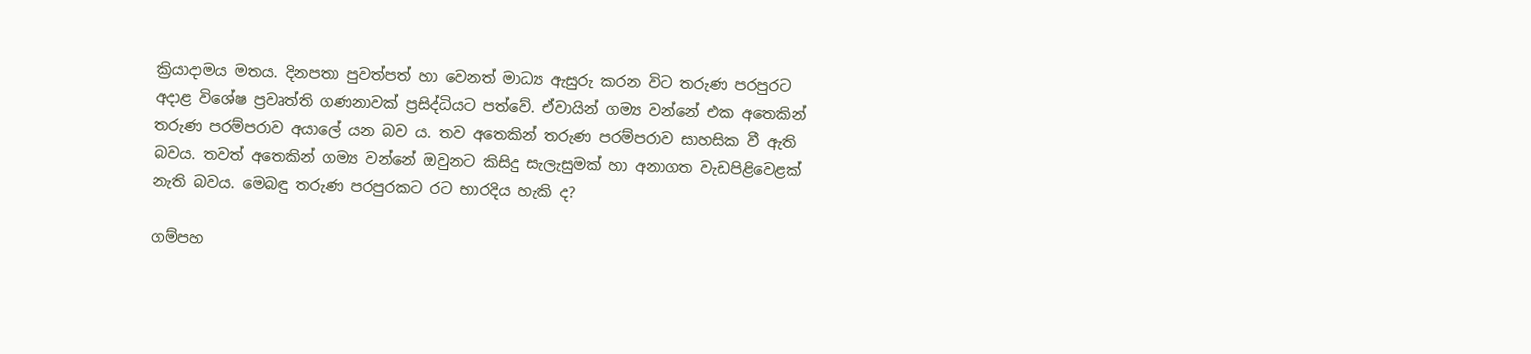ක්‍රියාදාමය මතය. දිනපතා පුවත්පත් හා වෙනත් මාධ්‍ය ඇසුරු කරන විට තරුණ පරපුරට අදාළ විශේෂ ප්‍රවෘත්ති ගණනාවක් ප්‍රසිද්ධියට පත්වේ. ඒවායින් ගම්‍ය වන්නේ එක අතෙකින් තරුණ පරම්පරාව අයාලේ යන බව ය. තව අතෙකින් තරුණ පරම්පරාව සාහසික වී ඇති බවය. තවත් අතෙකින් ගම්‍ය වන්නේ ඔවුනට කිසිදු සැලැසුමක් හා අනාගත වැඩපිළිවෙළක් නැති බවය. මෙබඳු තරුණ පරපුරකට රට භාරදිය හැකි ද?

ගම්පහ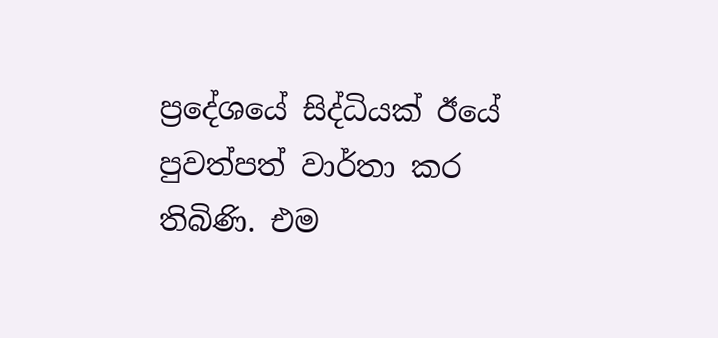ප්‍රදේශයේ සිද්ධියක් ඊයේ පුවත්පත් වාර්තා කර තිබිණි. එම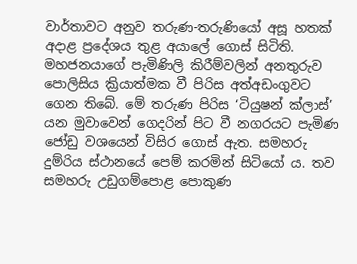වාර්තාවට අනුව තරුණ-තරුණියෝ අසූ හතක් අදාළ ප්‍රදේශය තුළ අයාලේ ගොස් සිටිති. මහජනයාගේ පැමිණිලි කිරීම්වලින් අනතුරුව පොලිසිය ක්‍රියාත්මක වී පිරිස අත්අඩංගුවට ගෙන තිබේ. මේ තරුණ පිරිස ‘ටියුෂන් ක්ලාස්’ යන මුවාවෙන් ගෙදරින් පිට වී නගරයට පැමිණ ජෝඩු වශයෙන් විසිර ගොස් ඇත. සමහරු දුම්රිය ස්ථානයේ පෙම් කරමින් සිටියෝ ය. තව සමහරු උඩුගම්පොළ පොකුණ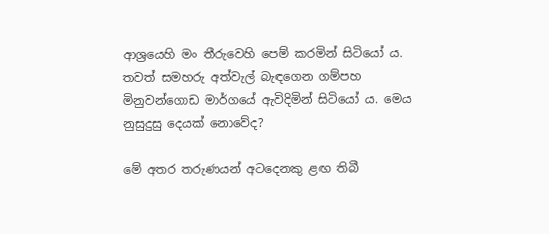ආශ්‍රයෙහි මං තීරුවෙහි පෙම් කරමින් සිටියෝ ය. තවත් සමහරු අත්වැල් බැඳගෙන ගම්පහ මිනුවන්ගොඩ මාර්ගයේ ඇවිදිමින් සිටියෝ ය. මෙය නුසුදුසු දෙයක් නොවේද?

මේ අතර තරුණයන් අටදෙනකු ළඟ තිබී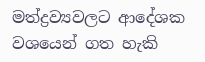මත්ද්‍රව්‍යවලට ආදේශක වශයෙන් ගත හැකි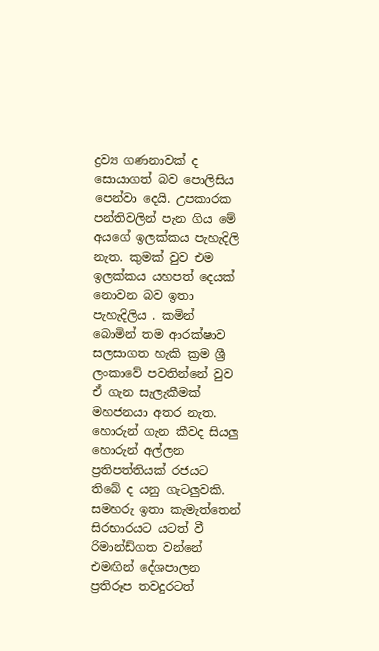ද්‍රව්‍ය ගණනාවක් ද සොයාගත් බව පොලිසිය පෙන්වා දෙයි. උපකාරක පන්තිවලින් පැන ගිය මේ අයගේ ඉලක්කය පැහැදිලි නැත. කුමක් වුව එම ඉලක්කය යහපත් දෙයක් නොවන බව ඉතා පැහැදිලිය . කමින් බොමින් තම ආරක්ෂාව සලසාගත හැකි ක්‍රම ශ්‍රී ලංකාවේ පවතින්නේ වුව ඒ ගැන සැලැකීමක් මහජනයා අතර නැත. හොරුන් ගැන කීවද සියලු හොරුන් අල්ලන ප්‍රතිපත්තියක් රජයට තිබේ ද යනු ගැටලුවකි. සමහරු ඉතා කැමැත්තෙන් සිරභාරයට යටත් වී රිමාන්ඩ්ගත වන්නේ එමඟින් දේශපාලන ප්‍රතිරූප තවදුරටත්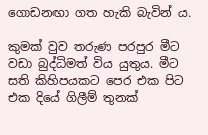ගොඩනඟා ගත හැකි බැවින් ය.

කුමක් වුව තරුණ පරපුර මීට වඩා බුද්ධිමත් විය යුතුය. මීට සති කිහිපයකට පෙර එක පිට එක දියේ ගිලීම් තුනක්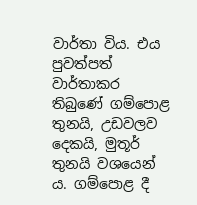වාර්තා විය. එය පුවත්පත් වාර්තාකර තිබුණේ ගම්පොළ තුනයි, උඩවලව දෙකයි, මුතූර් තුනයි වශයෙන් ය. ගම්පොළ දී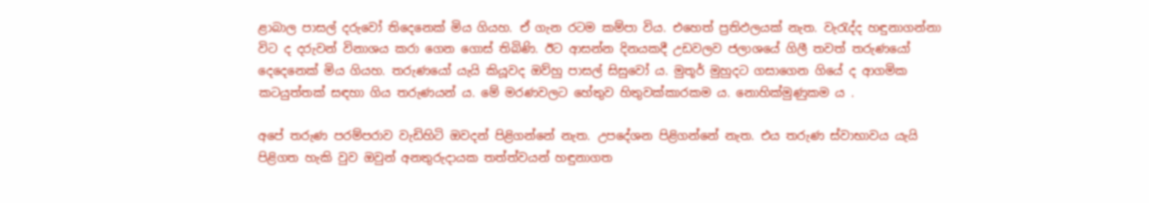ළාබාල පාසල් දරුවෝ තිදෙනෙක් මිය ගියහ. ඒ ගැන රටම කම්පා විය. එහෙත් ප්‍රතිඵලයක් නැත. වැරැද්ද හඳුනාගන්නා විට ද දරුවන් විනාශය කරා ගෙන ගොස් තිබිණි. ඊට ආසන්න දිනයකදී උඩවලව ජලාශයේ ගිලී තවත් තරුණයෝ දෙදෙනෙක් මිය ගියහ. තරුණයෝ යැයි කියූවද ඔව්හු පාසල් සිසුවෝ ය. මුතූර් මුහුදට ගසාගෙන ගියේ ද ආගමික කටයුත්තක් සඳහා ගිය තරුණයන් ය. මේ මරණවලට හේතුව හිතුවක්කාරකම ය. නොහික්මුණුකම ය .

අපේ තරුණ පරම්පරාව වැඩිහිටි ඔවදන් පිළිගන්නේ නැත. උපදේශන පිළිගන්නේ නැත. එය තරුණ ස්වාභාවය යැයි පිළිගත හැකි වුව ඔවුන් අනතුරුදායක තත්ත්වයන් හඳුනාගත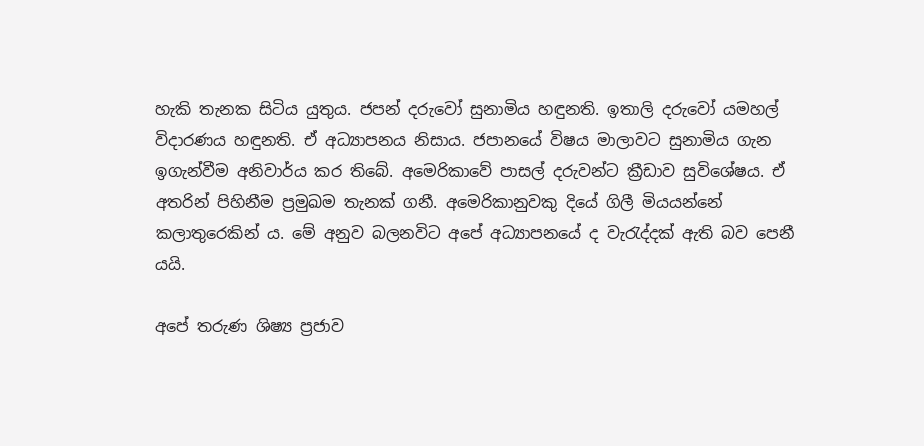හැකි තැනක සිටිය යුතුය. ජපන් දරු‍වෝ සුනාමිය හඳුනති. ඉතාලි දරුවෝ යමහල් විදාරණය හඳුනති. ඒ අධ්‍යාපනය නිසාය. ජපානයේ විෂය මාලාවට සුනාමිය ගැන ඉගැන්වීම අනිවාර්ය කර තිබේ. අමෙරිකාවේ පාසල් දරුවන්ට ක්‍රීඩාව සුවිශේෂය. ඒ අතරින් පිහිනීම ප්‍රමුඛම තැනක් ගනී. අමෙරිකානුවකු දියේ ගිලී මියයන්නේ කලාතුරෙකින් ය. මේ අනුව බලනවිට අපේ අධ්‍යාපනයේ ද වැරැද්දක් ඇති බව පෙනී යයි.

අපේ තරුණ ශිෂ්‍ය ප්‍රජාව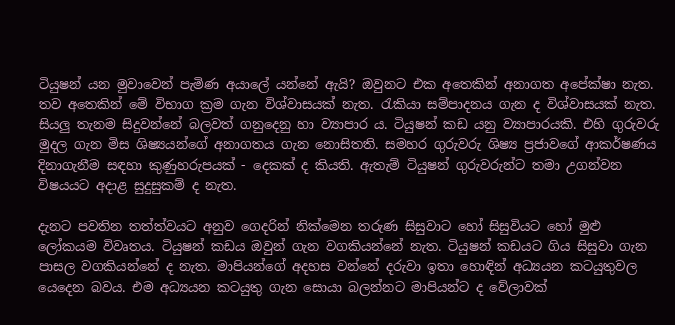ටියුෂන් යන මුවාවෙන් පැමිණ අයාලේ යන්නේ ඇයි? ඔවුනට එක අතෙකින් අනාගත අපේක්ෂා නැත. තව අතෙකින් මේ විභාග ක්‍රම ගැන විශ්වාසයක් නැත. රැකියා සම්පාදනය ගැන ද විශ්වාසයක් නැත. සියලු තැනම සිදුවන්නේ බලවත් ගනුදෙනු හා ව්‍යාපාර ය. ටියුෂන් කඩ යනු ව්‍යාපාරයකි. එහි ගුරුවරු මුදල ගැන මිස ශිෂ්‍යයන්ගේ අනාගතය ගැන නොසිතති. සමහර ගුරුවරු ශිෂ්‍ය ප්‍රජාවගේ ආකර්ෂණය දිනාගැනීම සඳහා කුණුහරුපයක් - දෙකක් ද කියති. ඇතැම් ටියුෂන් ගුරුවරුන්ට තමා උගන්වන විෂයයට අදාළ සුදුසුකම් ද නැත.

දැනට පවතින තත්ත්වයට අනුව ගෙදරින් නික්මෙන තරුණ සිසුවාට හෝ සිසුවියට හෝ මුළු ලෝකයම විවෘතය. ටියුෂන් කඩය ඔවුන් ගැන වගකියන්නේ නැත. ටියුෂන් කඩයට ගිය සිසුවා ගැන පාසල වගකියන්නේ ද නැත. මාපියන්ගේ අදහස වන්නේ දරුවා ඉතා හොඳින් අධ්‍යයන කටයුතුවල යෙදෙන බවය. එම අධ්‍යයන කටයුතු ගැන සොයා බලන්නට මාපියන්ට ද වේලාවක්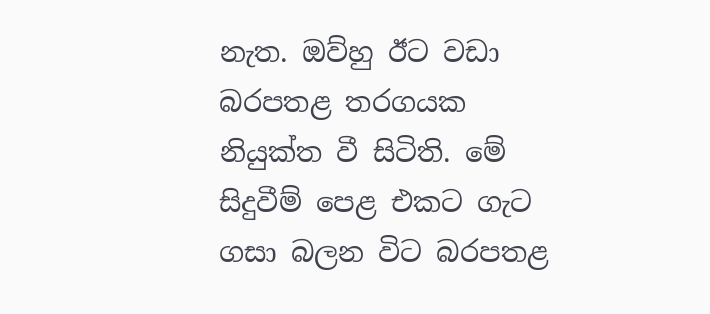නැත. ඔව්හු ඊට වඩා බරපතළ තරගයක නියුක්ත වී සිටිති. මේ සිදුවීම් පෙළ එකට ගැට ගසා බලන විට බරපතළ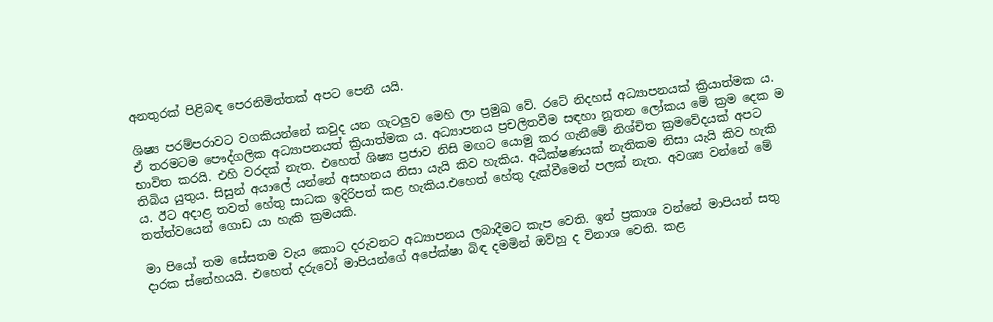අනතුරක් පිළිබඳ පෙරනිමිත්තක් අපට පෙනී යයි.

ශිෂ්‍ය පරම්පරාවට වගකියන්නේ කවුද යන ගැටලුව මෙහි ලා ප්‍රමුඛ වේ. රටේ නිදහස් අධ්‍යාපනයක් ක්‍රියාත්මක ය. ඒ තරමටම පෞද්ගලික අධ්‍යාපනයත් ක්‍රියාත්මක ය. අධ්‍යාපනය ප්‍රචලිතවීම සඳහා නූතන ලෝකය මේ ක්‍රම දෙක ම භාවිත කරයි. එහි වරදක් නැත. එහෙත් ශිෂ්‍ය ප්‍රජාව නිසි මඟට යොමු කර ගැනීමේ නිශ්චිත ක්‍රමවේදයක් අපට තිබිය යුතුය. සිසුන් අයාලේ යන්නේ අසහනය නිසා යැයි කිව හැකිය. අධීක්ෂණයක් නැතිකම නිසා යැයි කිව හැකි ය. ඊට අදාළ තවත් හේතු සාධක ඉදිරිපත් කළ හැකිය.එහෙත් හේතු දැක්වීමෙන් පලක් නැත. අවශ්‍ය වන්නේ මේ තත්ත්වයෙන් ගොඩ යා හැකි ක්‍රමයකි.

මා පියෝ තම සේසතම වැය කොට දරුවනට අධ්‍යාපනය ලබාදීමට කැප වෙති. ඉන් ප්‍රකාශ වන්නේ මාපියන් සතු දාරක ස්නේහයයි. එහෙත් දරුවෝ මාපියන්ගේ අ‍පේක්ෂා බිඳ දමමින් ඔව්හු ද විනාශ වෙති. කළ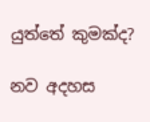යුත්තේ කුමක්ද?

නව අදහස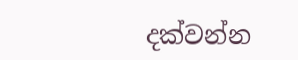දක්වන්න